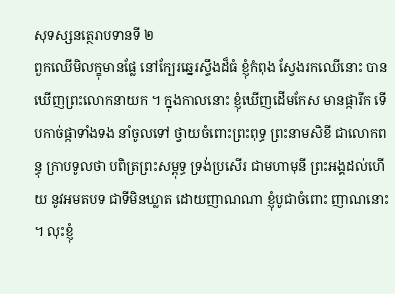សុទស្សនត្ថេរាបទានទី ២
ពួកឈើមិលក្ខុមានផ្លែ នៅក្បែរឆ្នេរស្ទឹងដ៏ធំ ខ្ញុំកំពុង ស្វែងរកឈើនោះ បានឃើញព្រះលោកនាយក ។ ក្នុងកាលនោះ ខ្ញុំឃើញដើមកែស មានផ្ការីក ទើបកាច់ផ្កាទាំងទង នាំចូលទៅ ថ្វាយចំពោះព្រះពុទ្ធ ព្រះនាមសិខី ជាលោកពន្ធុ ក្រាបទូលថា បពិត្រព្រះសម្ពុទ្ធ ទ្រង់ប្រសើរ ជាមហាមុនី ព្រះអង្គដល់ហើយ នូវអមតបទ ជាទីមិនឃ្លាត ដោយញាណណា ខ្ញុំបូជាចំពោះ ញាណនោះ ។ លុះខ្ញុំ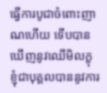ធ្វើការបូជាចំពោះញាណហើយ ទើបបាន ឃើញនូវឈើមិលក្ខុ ខ្ញុំជាបុគ្គលបាននូវការ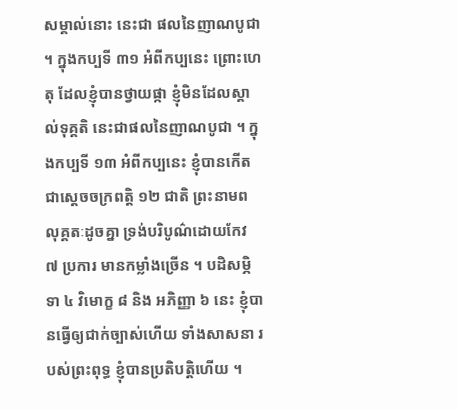សម្គាល់នោះ នេះជា ផលនៃញាណបូជា ។ ក្នុងកប្បទី ៣១ អំពីកប្បនេះ ព្រោះហេតុ ដែលខ្ញុំបានថ្វាយផ្កា ខ្ញុំមិនដែលស្គាល់ទុគ្គតិ នេះជាផលនៃញាណបូជា ។ ក្នុងកប្បទី ១៣ អំពីកប្បនេះ ខ្ញុំបានកើតជាស្តេចចក្រពត្តិ ១២ ជាតិ ព្រះនាមពលុគ្គតៈដូចគ្នា ទ្រង់បរិបូណ៌ដោយកែវ ៧ ប្រការ មានកម្លាំងច្រើន ។ បដិសម្ភិទា ៤ វិមោក្ខ ៨ និង អភិញ្ញា ៦ នេះ ខ្ញុំបានធ្វើឲ្យជាក់ច្បាស់ហើយ ទាំងសាសនា របស់ព្រះពុទ្ធ ខ្ញុំបានប្រតិបត្តិហើយ ។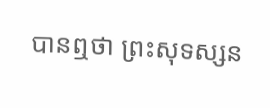បានឮថា ព្រះសុទស្សន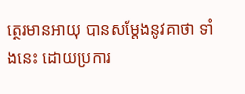ត្ថេរមានអាយុ បានសម្តែងនូវគាថា ទាំងនេះ ដោយប្រការ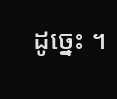ដូច្នេះ ។